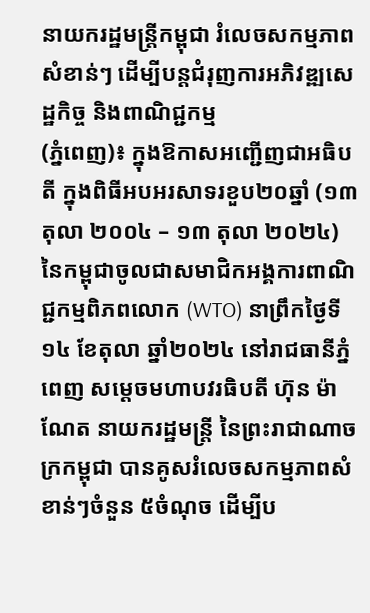នាយករដ្ឋមន្ត្រីកម្ពុជា រំលេចសកម្មភាពសំខាន់ៗ ដើម្បីបន្តជំរុញការអភិវឌ្ឍសេដ្ឋកិច្ច និងពាណិជ្ជកម្ម
(ភ្នំពេញ)៖ ក្នុងឱកាសអញ្ជើញជាអធិបតី ក្នុងពិធីអបអរសាទរខួប២០ឆ្នាំ (១៣ តុលា ២០០៤ – ១៣ តុលា ២០២៤) នៃកម្ពុជាចូលជាសមាជិកអង្គការពាណិជ្ជកម្មពិភពលោក (WTO) នាព្រឹកថ្ងៃទី១៤ ខែតុលា ឆ្នាំ២០២៤ នៅរាជធានីភ្នំពេញ សម្ដេចមហាបវរធិបតី ហ៊ុន ម៉ាណែត នាយករដ្ឋមន្ត្រី នៃព្រះរាជាណាចក្រកម្ពុជា បានគូសរំលេចសកម្មភាពសំខាន់ៗចំនួន ៥ចំណុច ដើម្បីប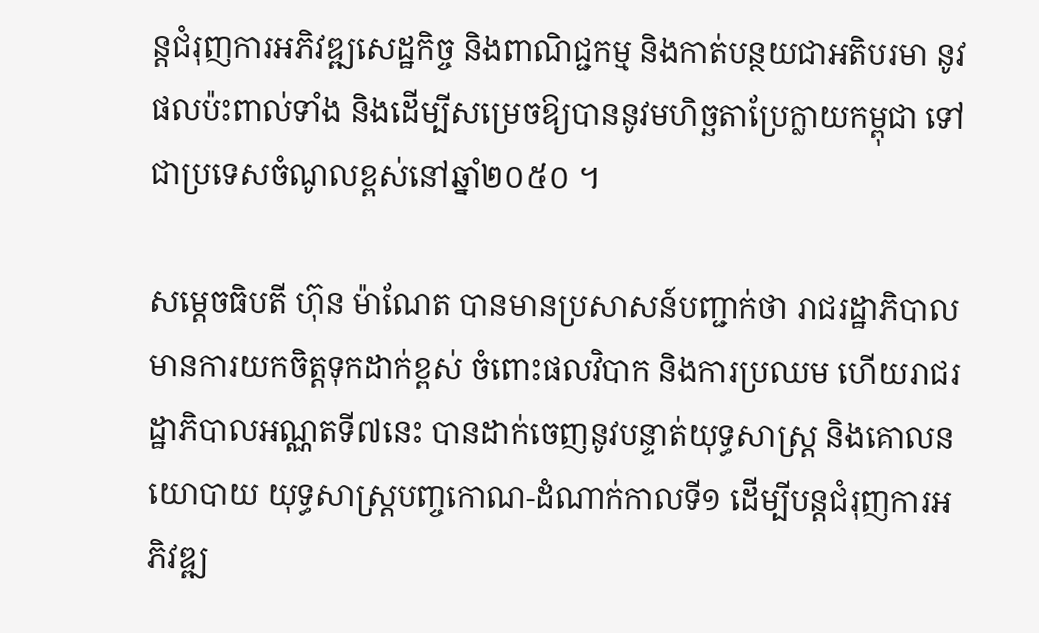ន្តជំរុញការអភិវឌ្ឍសេដ្ឋកិច្ច និងពាណិជ្ជកម្ម និងកាត់បន្ថយជាអតិបរមា នូវផលប៉ះពាល់ទាំង និងដើម្បីសម្រេចឱ្យបាននូវមហិច្ឆតាប្រែក្លាយកម្ពុជា ទៅជាប្រទេសចំណូលខ្ពស់នៅឆ្នាំ២០៥០ ។

សម្ដេចធិបតី ហ៊ុន ម៉ាណែត បានមានប្រសាសន៍បញ្ជាក់ថា រាជរដ្ឋាភិបាល មានការយកចិត្តទុកដាក់ខ្ពស់ ចំពោះផលវិបាក និងការប្រឈម ហើយរាជរដ្ឋាភិបាលអណ្ណតទី៧នេះ បានដាក់ចេញនូវបន្ទាត់យុទ្ធសាស្រ្ដ និងគោលនយោបាយ យុទ្ធសាស្រ្ដបញ្ចកោណ-ដំណាក់កាលទី១ ដើម្បីបន្តជំរុញការអភិវឌ្ឍ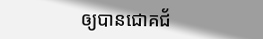ឲ្យបានជោគជ័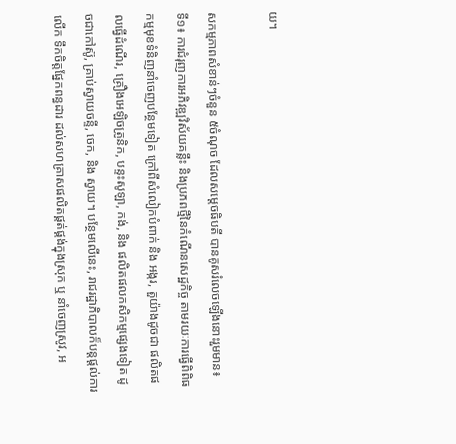យ។

សកម្មភាពសំខាន់ៗចំនួន ៥ចំណុច ដែលសម្ដេចធិបតី បានគូសរំលេចឡើងនោះរួមមាន៖
ទី១៖ ការជំរុញការអភិវឌ្ឍវិស័យគន្លឹះ និងប្រភពថ្មីនៃកំណើនសេដ្ឋកិច្ច តាមរយៈការធ្វើពិពិធកម្មមុខទំនិញនាំចេញបន្ថែមទៀត ក្រៅពីសំលៀកបំពាក់ និង អង្ករ, តួយ៉ាងដូចជា ផលិតផលធ្វើដំណើរ, គ្រឿងអេឡិចត្រូនិក, បន្ទះសូឡា, កង់, និង ផលិតផលកសិកម្មផ្សេងទៀត ដូចជាកៅស៊ូ, គ្រាប់ស្វាយចន្ទី, ចេក, និង ស្វាយ។ បន្ថែមលើនេះ, រាជរដ្ឋាភិបាលក៏បន្តផ្ដល់ការលើក ទឹកចិត្តផ្នែកពន្ធដារ ដល់សហគ្រាសផលិតផ្គត់ផ្គង់ក្នុងស្រុក ឬ នាំចេញស្រូវ, អ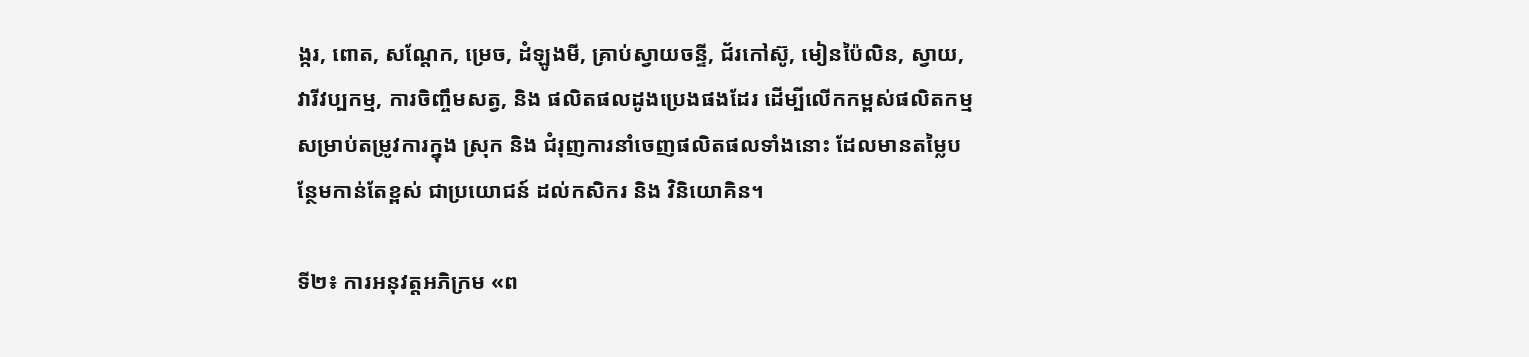ង្ករ, ពោត, សណ្ដែក, ម្រេច, ដំឡូងមី, គ្រាប់ស្វាយចន្ទី, ជ័រកៅស៊ូ, មៀនប៉ៃលិន, ស្វាយ, វារីវប្បកម្ម, ការចិញ្ចឹមសត្វ, និង ផលិតផលដូងប្រេងផងដែរ ដើម្បីលើកកម្ពស់ផលិតកម្មសម្រាប់តម្រូវការក្នុង ស្រុក និង ជំរុញការនាំចេញផលិតផលទាំងនោះ ដែលមានតម្លៃបន្ថែមកាន់តែខ្ពស់ ជាប្រយោជន៍ ដល់កសិករ និង វិនិយោគិន។

ទី២៖ ការអនុវត្តអភិក្រម «ព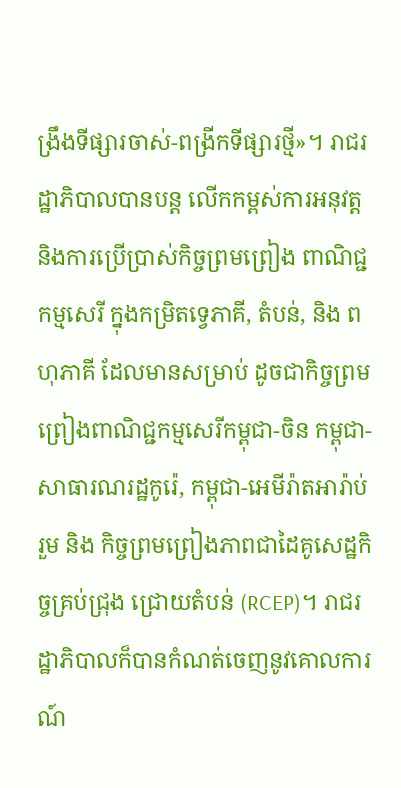ង្រឹងទីផ្សារចាស់-ពង្រីកទីផ្សារថ្មី»។ រាជរដ្ឋាភិបាលបានបន្ត លើកកម្ពស់ការអនុវត្ត និងការប្រើប្រាស់កិច្ចព្រមព្រៀង ពាណិជ្ជកម្មសេរី ក្នុងកម្រិតទ្វេភាគី, តំបន់, និង ពហុភាគី ដែលមានសម្រាប់ ដូចជាកិច្ចព្រមព្រៀងពាណិជ្ជកម្មសេរីកម្ពុជា-ចិន កម្ពុជា-សាធារណរដ្ឋកូរ៉េ, កម្ពុជា-អេមីរ៉ាតអារ៉ាប់រួម និង កិច្ចព្រមព្រៀងភាពជាដៃគូសេដ្ឋកិច្ចគ្រប់ជ្រុង ជ្រោយតំបន់ (RCEP)។ រាជរដ្ឋាភិបាលក៏បានកំណត់ចេញនូវគោលការណ៍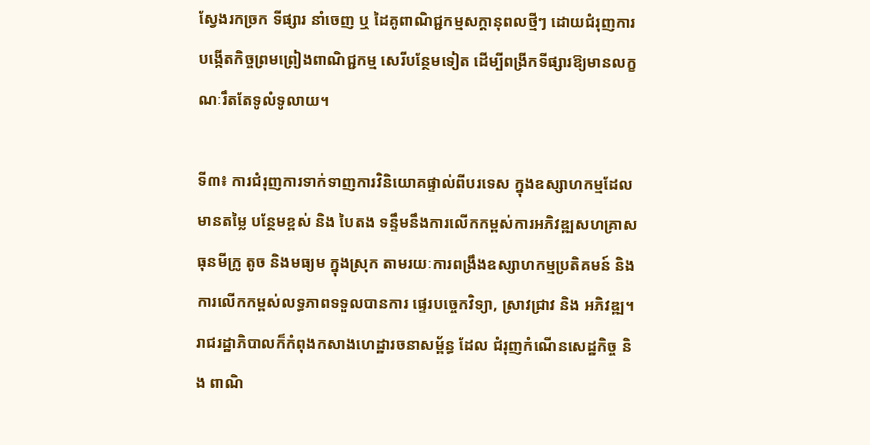ស្វែងរកច្រក ទីផ្សារ នាំចេញ ឬ ដៃគូពាណិជ្ជកម្មសក្តានុពលថ្មីៗ ដោយជំរុញការបង្កើតកិច្ចព្រមព្រៀងពាណិជ្ជកម្ម សេរីបន្ថែមទៀត ដើម្បីពង្រីកទីផ្សារឱ្យមានលក្ខណៈរឹតតែទូលំទូលាយ។

ទី៣៖ ការជំរុញការទាក់ទាញការវិនិយោគផ្ទាល់ពីបរទេស ក្នុងឧស្សាហកម្មដែលមានតម្លៃ បន្ថែមខ្ពស់ និង បៃតង ទន្ទឹមនឹងការលើកកម្ពស់ការអភិវឌ្ឍសហគ្រាសធុនមីក្រូ តូច និងមធ្យម ក្នុងស្រុក តាមរយៈការពង្រឹងឧស្សាហកម្មប្រតិគមន៍ និង ការលើកកម្ពស់លទ្ធភាពទទួលបានការ ផ្ទេរបច្ចេកវិទ្យា, ស្រាវជ្រាវ និង អភិវឌ្ឍ។ រាជរដ្ឋាភិបាលក៏កំពុងកសាងហេដ្ឋារចនាសម្ព័ន្ធ ដែល ជំរុញកំណើនសេដ្ឋកិច្ច និង ពាណិ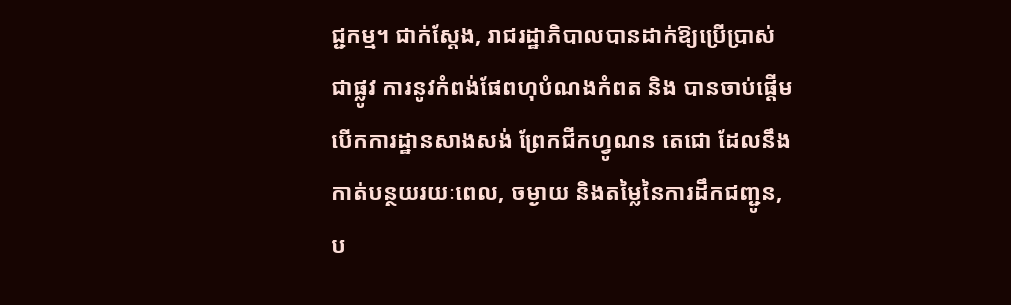ជ្ជកម្ម។ ជាក់ស្ដែង, រាជរដ្ឋាភិបាលបានដាក់ឱ្យប្រើប្រាស់ជាផ្លូវ ការនូវកំពង់ផែពហុបំណងកំពត និង បានចាប់ផ្ដើមបើកការដ្ឋានសាងសង់ ព្រែកជីកហ្វូណន តេជោ ដែលនឹងកាត់បន្ថយរយៈពេល, ចម្ងាយ និងតម្លៃនៃការដឹកជញ្ជូន, ប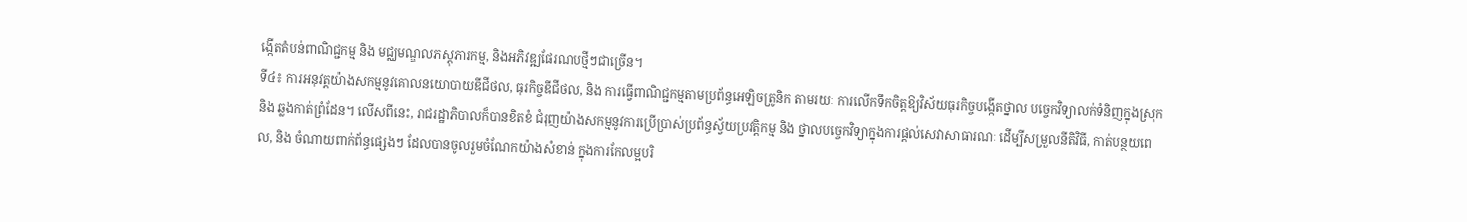ង្កើតតំបន់ពាណិជ្ជកម្ម និង មជ្ឈមណ្ឌលភស្តុភារកម្ម, និងអភិវឌ្ឍផែរណបថ្មីៗជាច្រើន។
ទី៤៖ ការអនុវត្តយ៉ាងសកម្មនូវគោលនយោបាយឌីជីថល, ធុរកិច្ចឌីជីថល, និង ការធ្វើពាណិជ្ជកម្មតាមប្រព័ន្ធអេឡិចត្រូនិក តាមរយៈ ការលើកទឹកចិត្តឱ្យវិស័យធុរកិច្ចបង្កើតថ្នាល បច្ចេកវិទ្យាលក់ទំនិញក្នុងស្រុក និង ឆ្លងកាត់ព្រំដែន។ លើសពីនេះ, រាជរដ្ឋាភិបាលក៏បានខិតខំ ជំរុញយ៉ាងសកម្មនូវការប្រើប្រាស់ប្រព័ន្ធស្វ័យប្រវត្តិកម្ម និង ថ្នាលបច្ចេកវិទ្យាក្នុងការផ្តល់សេវាសាធារណៈ ដើម្បីសម្រួលនីតិវិធី, កាត់បន្ថយពេល, និង ចំណាយពាក់ព័ន្ធផ្សេងៗ ដែលបានចូលរួមចំណែកយ៉ាងសំខាន់ ក្នុងការកែលម្អបរិ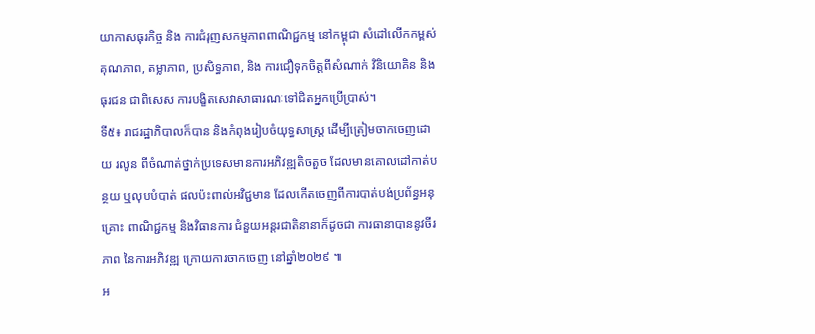យាកាសធុរកិច្ច និង ការជំរុញសកម្មភាពពាណិជ្ជកម្ម នៅកម្ពុជា សំដៅលើកកម្ពស់គុណភាព, តម្លាភាព, ប្រសិទ្ធភាព, និង ការជឿទុកចិត្តពីសំណាក់ វិនិយោគិន និងធុរជន ជាពិសេស ការបង្ខិតសេវាសាធារណៈទៅជិតអ្នកប្រើប្រាស់។
ទី៥៖ រាជរដ្ឋាភិបាលក៏បាន និងកំពុងរៀបចំយុទ្ធសាស្ត្រ ដើម្បីត្រៀមចាកចេញដោយ រលូន ពីចំណាត់ថ្នាក់ប្រទេសមានការអភិវឌ្ឍតិចតួច ដែលមានគោលដៅកាត់បន្ថយ ឬលុបបំបាត់ ផលប៉ះពាល់អវិជ្ជមាន ដែលកើតចេញពីការបាត់បង់ប្រព័ន្ធអនុគ្រោះ ពាណិជ្ជកម្ម និងវិធានការ ជំនួយអន្តរជាតិនានាក៏ដូចជា ការធានាបាននូវចីរភាព នៃការអភិវឌ្ឍ ក្រោយការចាកចេញ នៅឆ្នាំ២០២៩ ៕
អ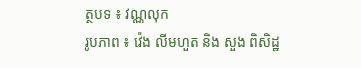ត្ថបទ ៖ វណ្ណលុក
រូបភាព ៖ វ៉េង លីមហួត និង សួង ពិសិដ្ឋ